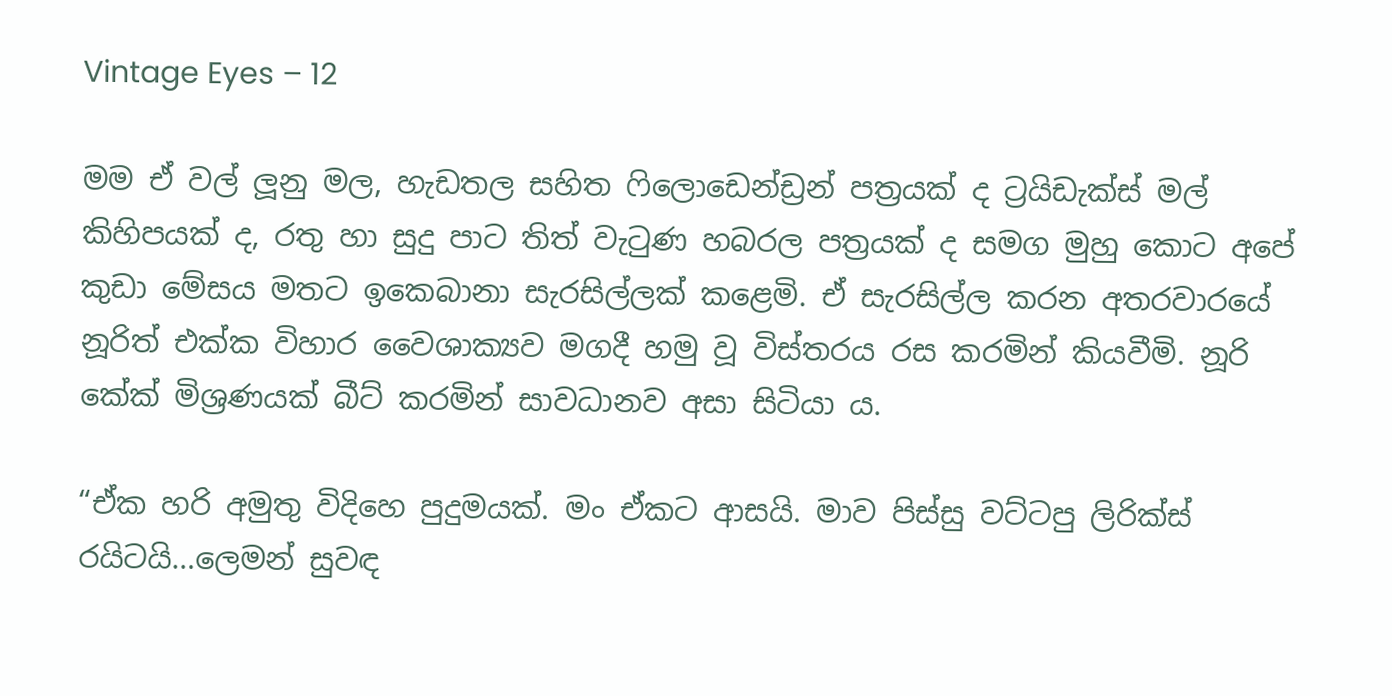Vintage Eyes – 12

මම ඒ වල් ලූනු මල, හැඩතල සහිත ෆිලොඩෙන්ඩ්‍රන් පත්‍රයක් ද ට්‍රයිඩැක්ස් මල් කිහිපයක් ද, රතු හා සුදු පාට තිත් වැටුණ හබරල පත්‍රයක් ද සමග මුහු කොට අපේ කුඩා මේසය මතට ඉකෙබානා සැරසිල්ලක් කළෙමි. ඒ සැරසිල්ල කරන අතරවාරයේ නූරිත් එක්ක විහාර වෛශාක්‍යව මගදී හමු වූ විස්තරය රස කරමින් කියවීමි. නූරි කේක් මිශ්‍රණයක් බීට් කරමින් සාවධානව අසා සිටියා ය.

“ඒක හරි අමුතු විදිහෙ පුදුමයක්. මං ඒකට ආසයි. මාව පිස්සු වට්ටපු ලිරික්ස් රයිටයි…ලෙමන් සුවඳ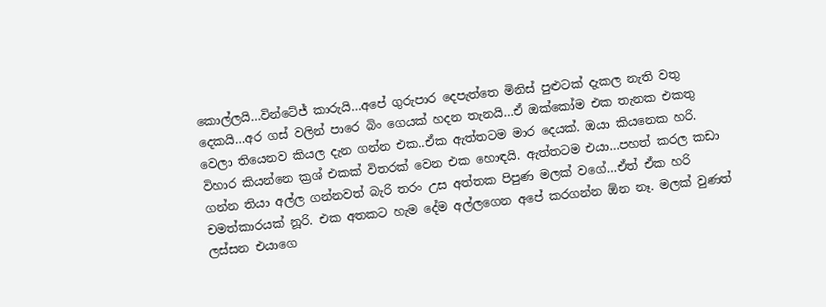කොල්ලයි…වින්ටේජ් කාරුයි…අපේ ගුරුපාර දෙපැත්තෙ මිනිස් පුළුටක් දැකල නැති වතු දෙකයි…අර ගස් වලින් පාරෙ බිං ගෙයක් හදන තැනයි…ඒ ඔක්කෝම එක තැනක එකතු වෙලා තියෙනව කියල දැන ගන්න එක..ඒක ඇත්තටම මාර දෙයක්. ඔයා කියනෙක හරි. විහාර කියන්නෙ ක්‍රශ් එකක් විතරක් වෙන එක හොඳයි. ඇත්තටම එයා…පහත් කරල කඩා ගන්න තියා අල්ල ගන්නවත් බැරි තරං උස අත්තක පිපුණ මලක් වගේ…ඒත් ඒක හරි චමත්කාරයක් නූරි. එක අතකට හැම දේම අල්ලගෙන අපේ කරගන්න ඕන නෑ. මලක් වුණත් ලස්සන එයාගෙ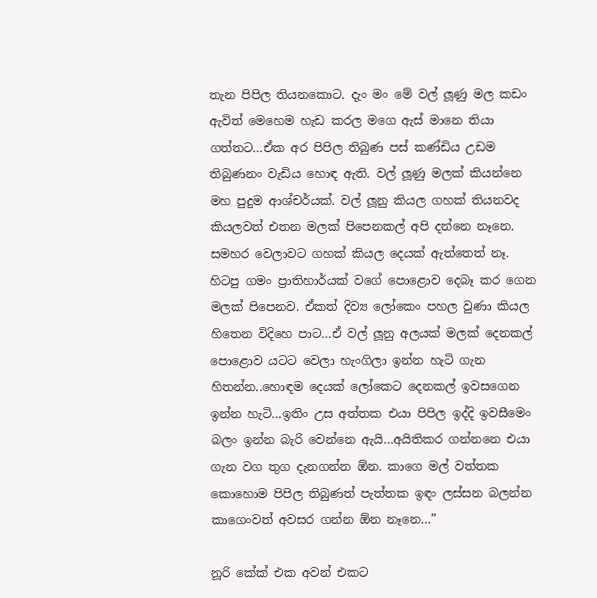තැන පිපිල තියනකොට. දැං මං මේ වල් ලූණු මල කඩං ඇවිත් මෙහෙම හැඩ කරල මගෙ ඇස් මානෙ තියා ගත්තට…ඒක අර පිපිල තිබුණ පස් කණ්ඩිය උඩම තිබුණනං වැඩිය හොඳ ඇති. වල් ලූණු මලක් කියන්නෙ මහ පුදුම ආශ්චර්යක්. වල් ලූනු කියල ගහක් තියනවද කියලවත් එතන මලක් පිපෙනකල් අපි දන්නෙ නෑනෙ. සමහර වෙලාවට ගහක් කියල දෙයක් ඇත්තෙත් නෑ. හිටපු ගමං ප්‍රාතිහාර්යක් වගේ පොළොව දෙබෑ කර ගෙන මලක් පිපෙනව. ඒකත් දිව්‍ය ලෝකෙං පහල වුණා කියල හිතෙන විදිහෙ පාට…ඒ වල් ලූනු අලයක් මලක් දෙනකල් පොළොව යටට වෙලා හැංගිලා ඉන්න හැටි ගැන හිතන්න..හොඳම දෙයක් ලෝකෙට දෙනකල් ඉවසගෙන ඉන්න හැටි…ඉතිං උස අත්තක එයා පිපිල ඉද්දි ඉවසීමෙං බලං ඉන්න බැරි වෙන්නෙ ඇයි…අයිතිකර ගන්නනෙ එයා ගැන වග තුග දැනගන්න ඕන. කාගෙ මල් වත්තක කොහොම පිපිල තිබුණත් පැත්තක ඉඳං ලස්සන බලන්න කාගෙංවත් අවසර ගන්න ඕන නෑනෙ…”

නූරි කේක් එක අවන් එකට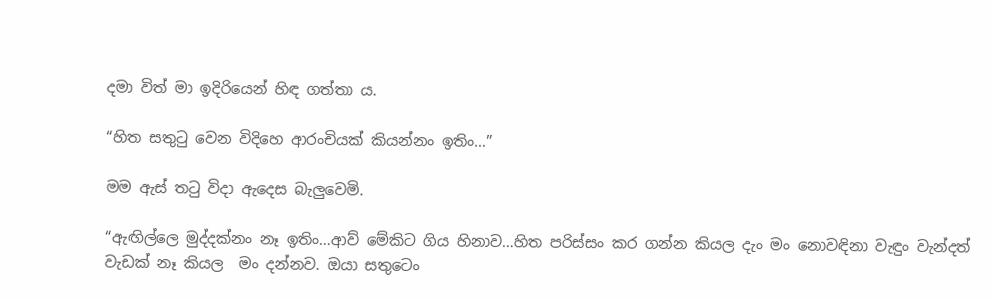දමා විත් මා ඉදිරියෙන් හිඳ ගත්තා ය.

“හිත සතුටු වෙන විදිහෙ ආරංචියක් කියන්නං ඉතිං…”

මම ඇස් තටු විදා ඇදෙස බැලුවෙමි.

“ඇඟිල්ලෙ මුද්දක්නං නෑ ඉතිං…ආව් මේකිට ගිය හිනාව…හිත පරිස්සං කර ගන්න කියල දැං මං නොවඳිනා වැඳුං වැන්දත් වැඩක් නෑ කියල  මං දන්නව. ඔයා සතුටෙං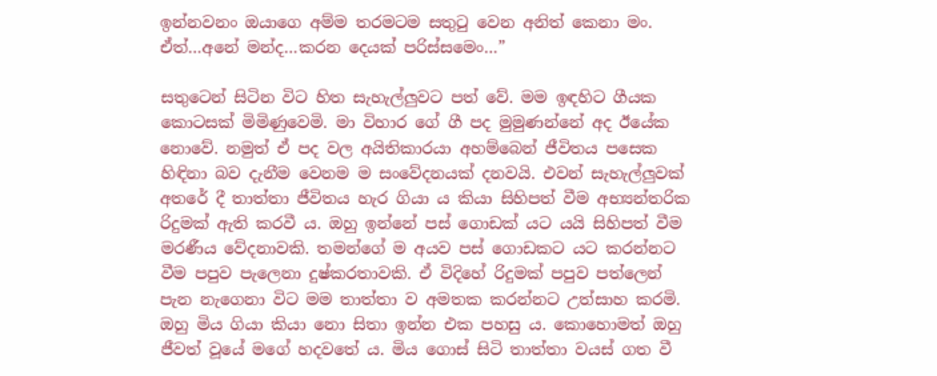ඉන්නවනං ඔයාගෙ අම්ම තරමටම සතුටු වෙන අනිත් කෙනා මං. ඒත්…අනේ මන්ද…කරන දෙයක් පරිස්සමෙං…”

සතුටෙන් සිටින විට හිත සැහැල්ලුවට පත් වේ. මම ඉඳහිට ගීයක කොටසක් මිමිණුවෙමි. මා විහාර ගේ ගී පද මුමුණන්නේ අද ඊයේක නොවේ. නමුත් ඒ පද වල අයිතිකාරයා අහම්බෙන් ජීවිතය පසෙක හිඳිනා බව දැනීම වෙනම ම සංවේදනයක් දනවයි. එවන් සැහැල්ලුවක් අතරේ දී තාත්තා ජීවිතය හැර ගියා ය කියා සිහිපත් වීම අභ්‍යන්තරික රිදුමක් ඇති කරවී ය. ඔහු ඉන්නේ පස් ගොඩක් යට යයි සිහිපත් වීම මරණීය වේදනාවකි. තමන්ගේ ම අයව පස් ගොඩකට යට කරන්නට වීම පපුව පැලෙනා දුෂ්කරතාවකි. ඒ විදිහේ රිදුමක් පපුව පත්ලෙන් පැන නැගෙනා විට මම තාත්තා ව අමතක කරන්නට උත්සාහ කරමි. ඔහු මිය ගියා කියා නො සිතා ඉන්න එක පහසු ය. කොහොමත් ඔහු ජීවත් වූයේ මගේ හදවතේ ය. මිය ගොස් සිටි තාත්තා වයස් ගත වී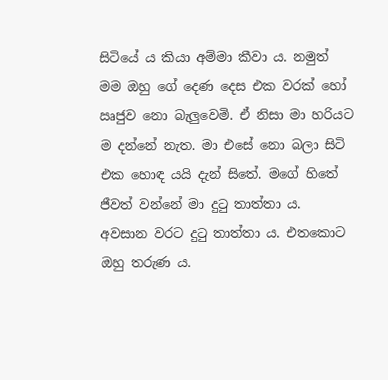සිටියේ ය කියා අම්මා කීවා ය. නමුත් මම ඔහු ගේ දෙණ දෙස එක වරක් හෝ ඍජුව නො බැලුවෙමි. ඒ නිසා මා හරියට ම දන්නේ නැත. මා එසේ නො බලා සිටි එක හොඳ යයි දැන් සිතේ. මගේ හිතේ ජීවත් වන්නේ මා දුටු තාත්තා ය. අවසාන වරට දුටු තාත්තා ය. එතකොට ඔහු තරුණ ය.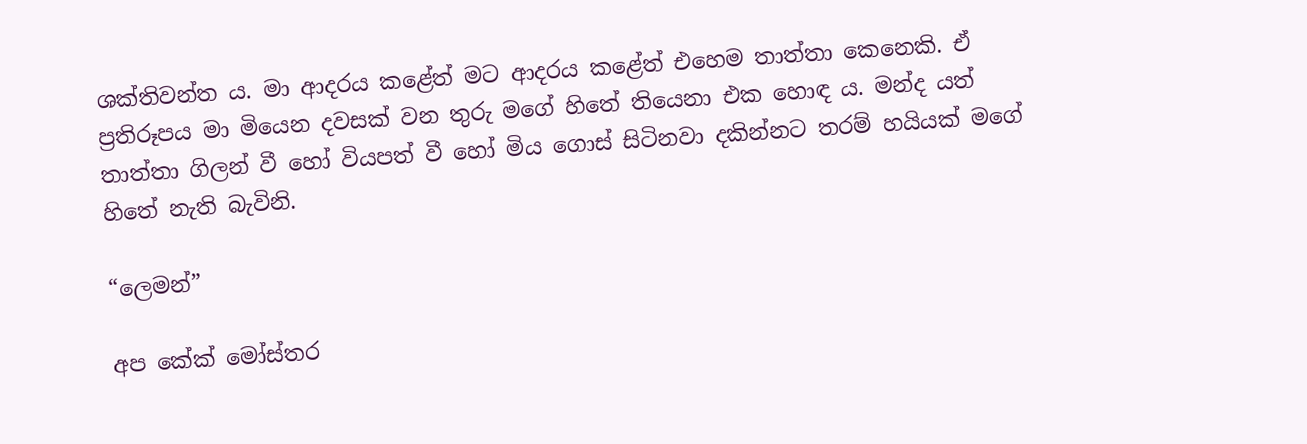ශක්තිවන්ත ය. මා ආදරය කළේත් මට ආදරය කළේත් එහෙම තාත්තා කෙනෙකි. ඒ ප්‍රතිරූපය මා මියෙන දවසක් වන තුරු මගේ හිතේ තියෙනා එක හොඳ ය. මන්ද යත් තාත්තා ගිලන් වී හෝ වියපත් වී හෝ මිය ගොස් සිටිනවා දකින්නට තරම් හයියක් මගේ හිතේ නැති බැවිනි.

“ලෙමන්”

අප කේක් මෝස්තර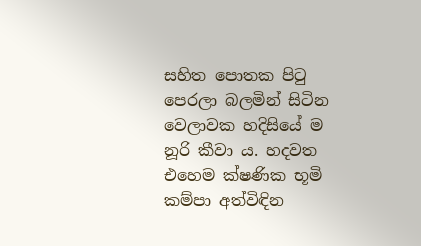සහිත පොතක පිටු පෙරලා බලමින් සිටින වෙලාවක හදිසියේ ම නූරි කීවා ය. හදවත එහෙම ක්ෂණික භූමි කම්පා අත්විඳින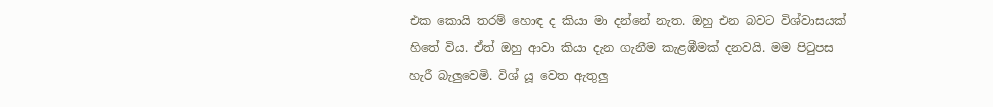එක කොයි තරම් හොඳ ද කියා මා දන්නේ නැත. ඔහු එන බවට විශ්වාසයක් හිතේ විය. ඒත් ඔහු ආවා කියා දැන ගැනීම කැළඹීමක් දනවයි. මම පිටුපස හැරී බැලුවෙමි. විශ් යූ වෙත ඇතුලු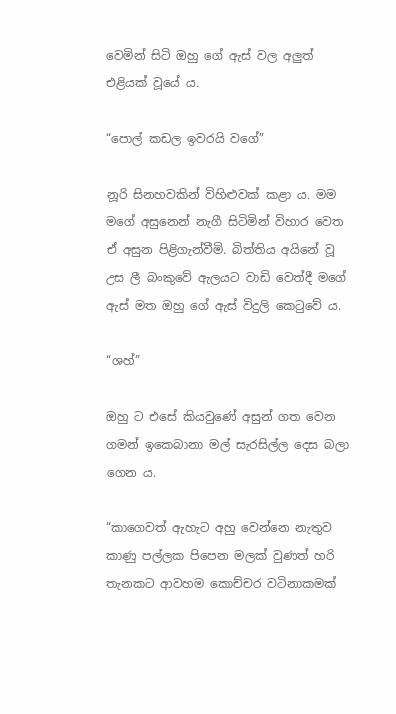වෙමින් සිටි ඔහු ගේ ඇස් වල අලුත් එළියක් වූයේ ය.

“පොල් කඩල ඉවරයි වගේ”

නූරි සිනහවකින් විහිළුවක් කළා ය. මම මගේ අසුනෙන් නැගී සිටිමින් විහාර වෙත ඒ අසුන පිළිගැන්වීමි. බිත්තිය අයිනේ වූ උස ලී බංකුවේ ඇලයට වාඩි වෙත්දී මගේ ඇස් මත ඔහු ගේ ඇස් විදුලි කෙටුවේ ය.

“ශහ්”

ඔහු ට එසේ කියවුණේ අසුන් ගත වෙන ගමන් ඉකෙබානා මල් සැරසිල්ල දෙස බලා ගෙන ය.

“කාගෙවත් ඇහැට අහු වෙන්නෙ නැතුව කාණු පල්ලක පිපෙන මලක් වුණත් හරි තැනකට ආවහම කොච්චර වටිනාකමක්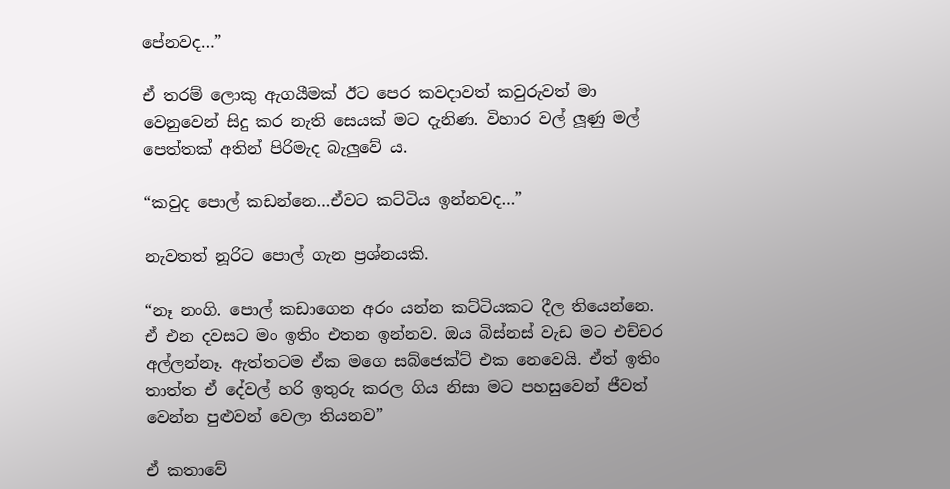පේනවද…”

ඒ තරම් ලොකු ඇගයීමක් ඊට පෙර කවදාවත් කවුරුවත් මා වෙනුවෙන් සිදු කර නැති සෙයක් මට දැනිණ. විහාර වල් ලූණු මල් පෙත්තක් අතින් පිරිමැද බැලුවේ ය.

“කවුද පොල් කඩන්නෙ…ඒවට කට්ටිය ඉන්නවද…”

නැවතත් නූරිට පොල් ගැන ප්‍රශ්නයකි.

“නෑ නංගි. පොල් කඩාගෙන අරං යන්න කට්ටියකට දීල තියෙන්නෙ. ඒ එන දවසට මං ඉතිං එතන ඉන්නව. ඔය බිස්නස් වැඩ මට එච්චර අල්ලන්නෑ. ඇත්තටම ඒක මගෙ සබ්ජෙක්ට් එක නෙවෙයි. ඒත් ඉතිං තාත්ත ඒ දේවල් හරි ඉතුරු කරල ගිය නිසා මට පහසුවෙන් ජීවත් වෙන්න පුළුවන් වෙලා තියනව”

ඒ කතාවේ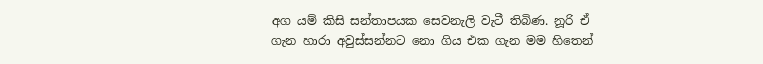අග යම් කිසි සන්තාපයක සෙවනැලි වැටී තිබිණ. නූරි ඒ ගැන හාරා අවුස්සන්නට නො ගිය එක ගැන මම හිතෙන්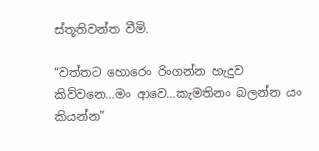ස්තූතිවන්ත වීමි.

“වත්තට හොරෙං රිංගන්න හැදුව කිව්වනෙ…මං ආවෙ…කැමතිනං බලන්න යං කියන්න”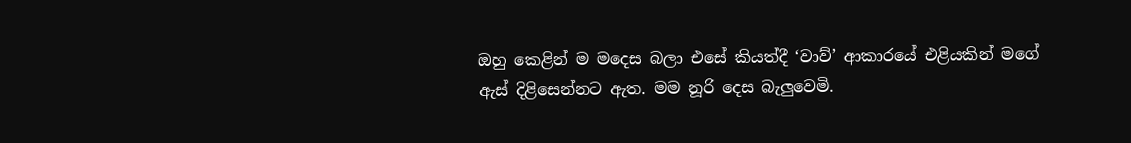ඔහු කෙළින් ම මදෙස බලා එසේ කියත්දී ‘වාව්’ ආකාරයේ එළියකින් මගේ ඇස් දිළිසෙන්නට ඇත. මම නූරි දෙස බැලුවෙමි.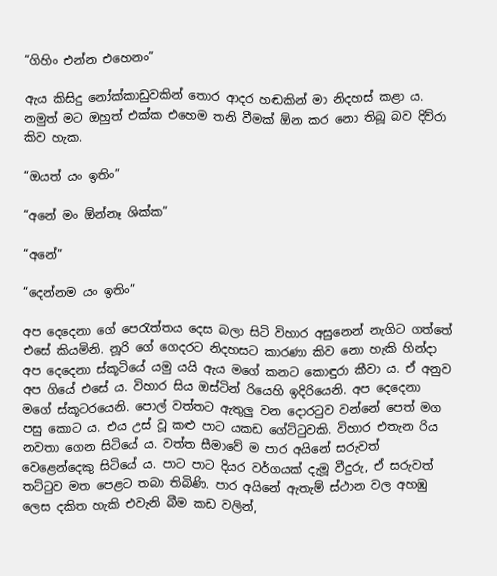“ගිහිං එන්න එහෙනං”

ඇය කිසිදු නෝක්කාඩුවකින් තොර ආදර හඬකින් මා නිදහස් කළා ය. නමුත් මට ඔහුත් එක්ක එහෙම තනි වීමක් ඕන කර නො තිබූ බව දිව්රා කිව හැක.

“ඔයත් යං ඉතිං”

“අනේ මං ඕන්නෑ ශික්ක”

“අනේ”

“දෙන්නම යං ඉතිං”

අප දෙදෙනා ගේ පෙරැත්තය දෙස බලා සිටි විහාර අසුනෙන් නැගිට ගත්තේ එසේ කියමිනි. නූරි ගේ ගෙදරට නිදහසට කාරණා කිව නො හැකි හින්දා අප දෙදෙනා ස්කූටියේ යමු යයි ඇය මගේ කනට කොඳුරා කීවා ය. ඒ අනුව අප ගියේ එසේ ය. විහාර සිය ඔස්ටින් රියෙහි ඉදිරියෙනි. අප දෙදෙනා මගේ ස්කූටරයෙනි. පොල් වත්තට ඇතුලු වන දොරටුව වන්නේ පෙත් මග පසු කොට ය. එය උස් වූ කළු පාට යකඩ ගේට්ටුවකි. විහාර එතැන රිය නවතා ගෙන සිටියේ ය. වත්ත සීමාවේ ම පාර අයිනේ සරුවත් වෙළෙන්දෙකු සිටියේ ය. පාට පාට දියර වර්ගයක් දැමූ වීදුරු, ඒ සරුවත් තට්ටුව මත පෙළට තබා තිබිණි. පාර අයිනේ ඇතැම් ස්ථාන වල අහඹු ලෙස දකිත හැකි එවැනි බීම කඩ වලින්,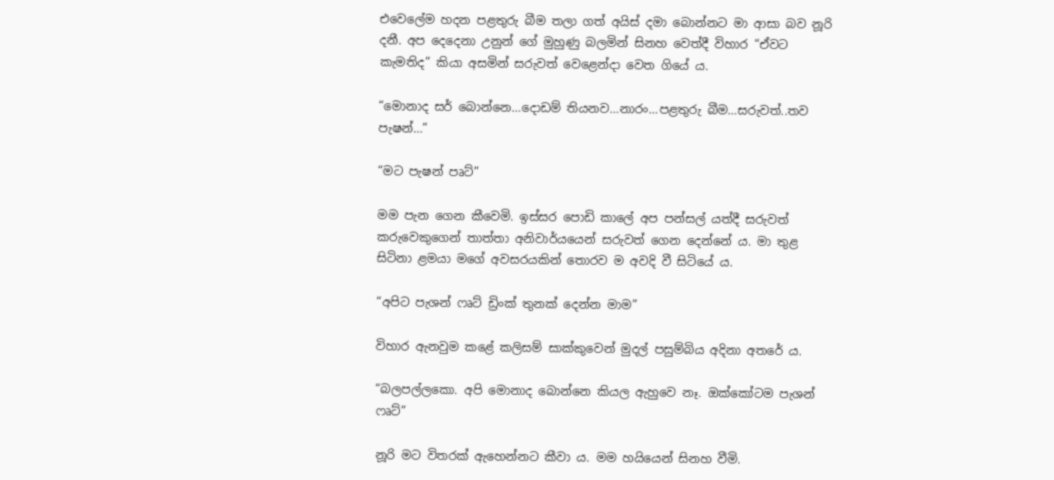එවෙලේම හදන පළතුරු බීම තලා ගත් අයිස් දමා බොන්නට මා ආසා බව නූරි දනී. අප දෙදෙනා උනුන් ගේ මුහුණු බලමින් සිනහ වෙත්දී විහාර “ඒවට කැමතිද” කියා අසමින් සරුවත් වෙළෙන්දා වෙත ගියේ ය.

“මොනාද සර් බොන්නෙ…දොඩම් තියනව…නාරං…පළතුරු බීම…සරුවත්..තව පැෂන්…”

“මට පැෂන් පෘට්”

මම පැන ගෙන කීවෙමි. ඉස්සර පොඩි කාලේ අප පන්සල් යත්දී සරුවත් කරුවෙකුගෙන් තාත්තා අනිවාර්යයෙන් සරුවත් ගෙන දෙන්නේ ය. මා තුළ සිටිනා ළමයා මගේ අවසරයකින් තොරව ම අවදි වී සිටියේ ය.

“අපිට පැශන් ෆෘට් ඩ්‍රිංක් තුනක් දෙන්න මාම”

විහාර ඇනවුම කළේ කලිසම් සාක්කුවෙන් මුදල් පසුම්බිය අදිනා අතරේ ය.

“බලපල්ලකො. අපි මොනාද බොන්නෙ කියල ඇහුවෙ නෑ. ඔක්කෝටම පැශන් ෆෘට්”

නූරි මට විතරක් ඇහෙන්නට කීවා ය. මම හයියෙන් සිනහ වීමි.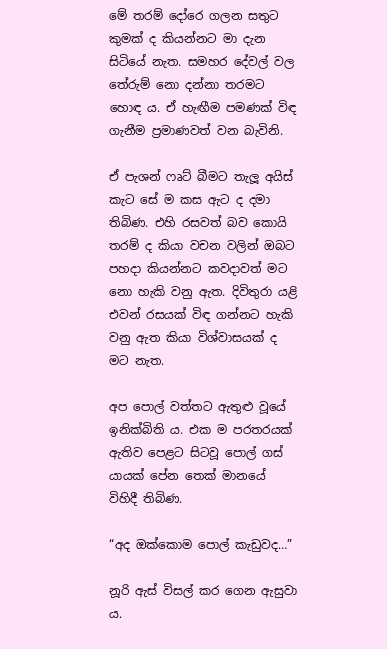මේ තරම් දෝරෙ ගලන සතුට කුමක් ද කියන්නට මා දැන සිටියේ නැත. සමහර දේවල් වල තේරුම් නො දන්නා තරමට හොඳ ය. ඒ හැඟීම පමණක් විඳ ගැනීම ප්‍රමාණවත් වන බැවිනි.

ඒ පැශන් ෆෘට් බීමට තැලූ අයිස් කැට සේ ම කස ඇට ද දමා තිබිණ. එහි රසවත් බව කොයි තරම් ද කියා වචන වලින් ඔබට පහදා කියන්නට කවදාවත් මට නො හැකි වනු ඇත. දිවිතුරා යළි එවන් රසයක් විඳ ගන්නට හැකි වනු ඇත කියා විශ්වාසයක් ද මට නැත.

අප පොල් වත්තට ඇතුළු වූයේ ඉනික්බිති ය. එක ම පරතරයක් ඇතිව පෙළට සිටවූ පොල් ගස් යායක් පේන තෙක් මානයේ විහිදී තිබිණ.

“අද ඔක්කොම පොල් කැඩුවද…”

නූරි ඇස් විසල් කර ගෙන ඇසුවා ය.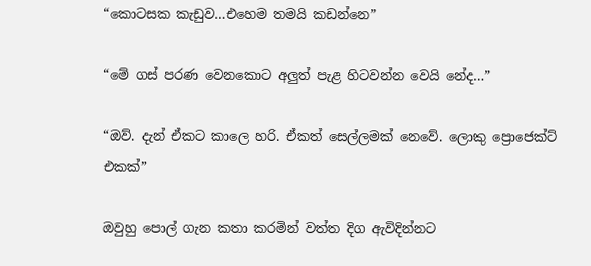“කොටසක කැඩුව…එහෙම තමයි කඩන්නෙ”

“මේ ගස් පරණ වෙනකොට අලුත් පැළ හිටවන්න වෙයි නේද…”

“ඔව්. දැන් ඒකට කාලෙ හරි. ඒකත් සෙල්ලමක් නෙවේ. ලොකු ප්‍රොජෙක්ට් එකක්”

ඔවුහු පොල් ගැන කතා කරමින් වත්ත දිග ඇවිදින්නට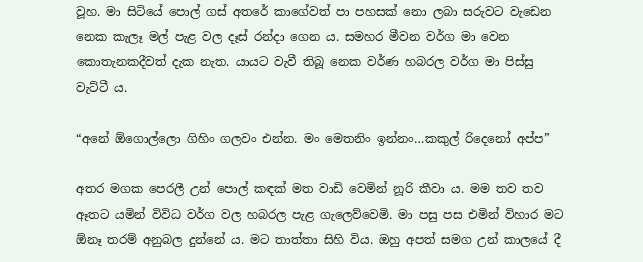වූහ. මා සිටියේ පොල් ගස් අතරේ කාගේවත් පා පහසක් නො ලබා සරුවට වැඩෙන නෙක කැලෑ මල් පැළ වල දෑස් රන්දා ගෙන ය. සමහර මීවන වර්ග මා වෙන කොතැනකදීවත් දැක නැත. යායට වැවී තිබූ නෙක වර්ණ හබරල වර්ග මා පිස්සු වැට්ටී ය.

“අනේ ඕගොල්ලො ගිහිං ගලවං එන්න. මං මෙතනිං ඉන්නං…කකුල් රිදෙනෝ අප්ප”

අතර මගක පෙරලී උන් පොල් කඳක් මත වාඩි වෙමින් නූරි කීවා ය. මම තව තව ඈතට යමින් විවිධ වර්ග වල හබරල පැළ ගැලෙව්වෙමි. මා පසු පස එමින් විහාර මට ඕනෑ තරම් අනුබල දුන්නේ ය. මට තාත්තා සිහි විය. ඔහු අපත් සමග උන් කාලයේ දී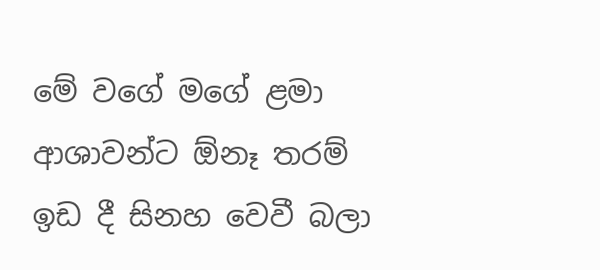මේ වගේ මගේ ළමා ආශාවන්ට ඕනෑ තරම් ඉඩ දී සිනහ වෙවී බලා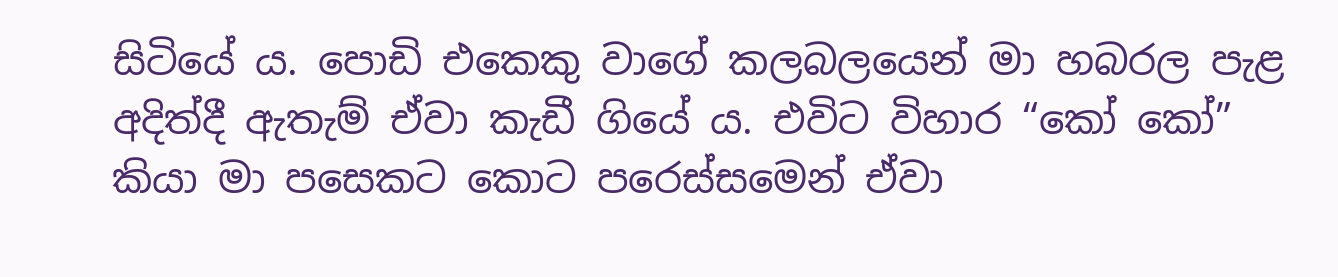සිටියේ ය. පොඩි එකෙකු වාගේ කලබලයෙන් මා හබරල පැළ අදිත්දී ඇතැම් ඒවා කැඩී ගියේ ය. එවිට විහාර “කෝ කෝ” කියා මා පසෙකට කොට පරෙස්සමෙන් ඒවා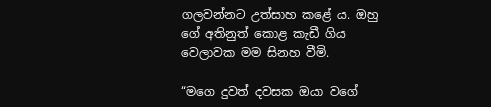ගලවන්නට උත්සාහ කළේ ය. ඔහු ගේ අතිනුත් කොළ කැඩී ගිය වෙලාවක මම සිනහ වීමි.

“මගෙ දුවත් දවසක ඔයා වගේ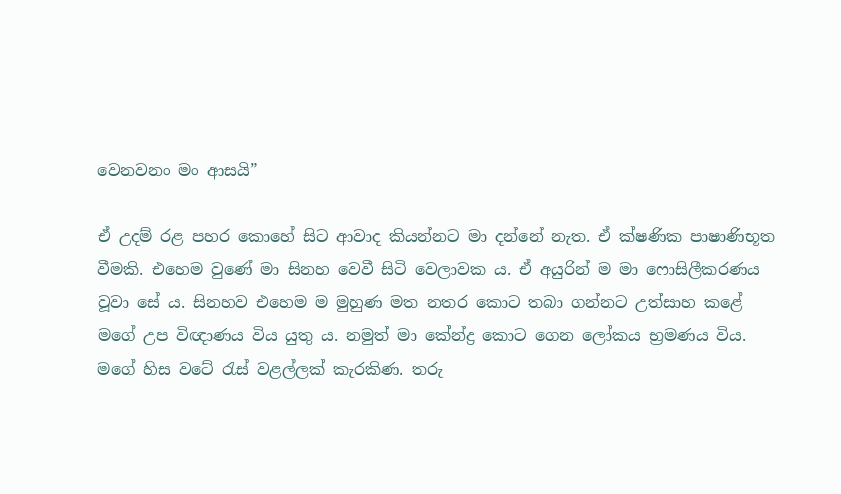වෙනවනං මං ආසයි”

ඒ උදම් රළ පහර කොහේ සිට ආවාද කියන්නට මා දන්නේ නැත. ඒ ක්ෂණික පාෂාණිභූත වීමකි. එහෙම වුණේ මා සිනහ වෙවී සිටි වෙලාවක ය. ඒ අයුරින් ම මා ෆොසිලීකරණය වූවා සේ ය. සිනහව එහෙම ම මුහුණ මත නතර කොට තබා ගන්නට උත්සාහ කළේ මගේ උප විඥාණය විය යුතු ය. නමුත් මා කේන්ද්‍ර කොට ගෙන ලෝකය භ්‍රමණය විය. මගේ හිස වටේ රැස් වළල්ලක් කැරකිණ. තරු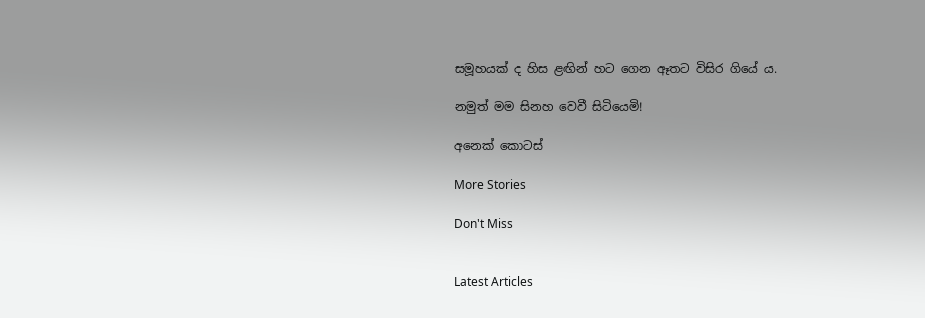සමූහයක් ද හිස ළඟින් හට ගෙන ඈතට විසිර ගියේ ය.

නමුත් මම සිනහ වෙවී සිටියෙමි!

අනෙක් කොටස්

More Stories

Don't Miss


Latest Articles